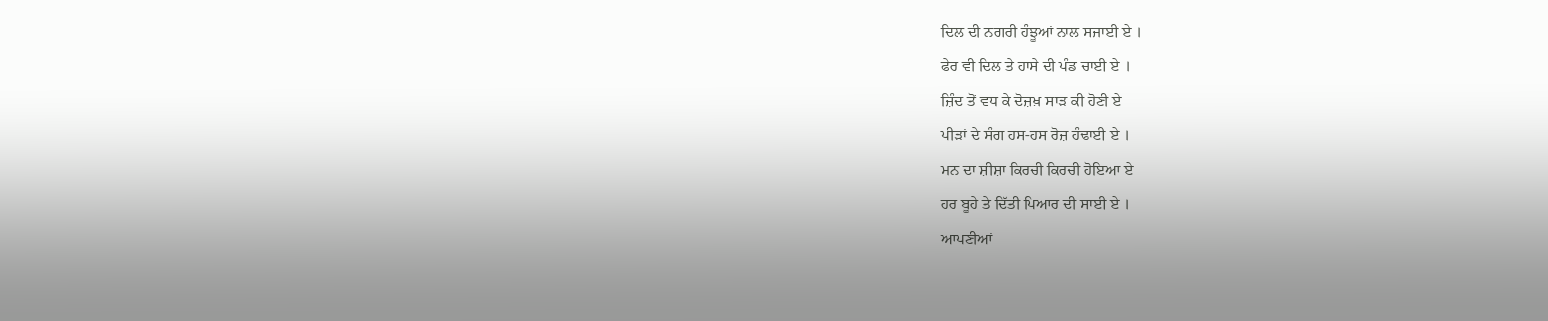ਦਿਲ ਦੀ ਨਗਰੀ ਹੰਝੂਆਂ ਨਾਲ ਸਜਾਈ ਏ ।
ਫੇਰ ਵੀ ਦਿਲ ਤੇ ਹਾਸੇ ਦੀ ਪੰਡ ਚਾਈ ਏ ।
ਜ਼ਿੰਦ ਤੋਂ ਵਧ ਕੇ ਦੋਜ਼ਖ਼ ਸਾੜ ਕੀ ਹੋਣੀ ਏ
ਪੀੜਾਂ ਦੇ ਸੰਗ ਹਸ-ਹਸ ਰੋਜ਼ ਹੰਢਾਈ ਏ ।
ਮਨ ਦਾ ਸ਼ੀਸ਼ਾ ਕਿਰਚੀ ਕਿਰਚੀ ਹੋਇਆ ਏ
ਹਰ ਬੂਹੇ ਤੇ ਦਿੱਤੀ ਪਿਆਰ ਦੀ ਸਾਈ ਏ ।
ਆਪਣੀਆਂ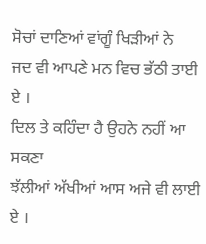ਸੋਚਾਂ ਦਾਣਿਆਂ ਵਾਂਗੂੰ ਖਿੜੀਆਂ ਨੇ
ਜਦ ਵੀ ਆਪਣੇ ਮਨ ਵਿਚ ਭੱਠੀ ਤਾਈ ਏ ।
ਦਿਲ ਤੇ ਕਹਿੰਦਾ ਹੈ ਉਹਨੇ ਨਹੀਂ ਆ ਸਕਣਾ
ਝੱਲੀਆਂ ਅੱਖੀਆਂ ਆਸ ਅਜੇ ਵੀ ਲਾਈ ਏ ।